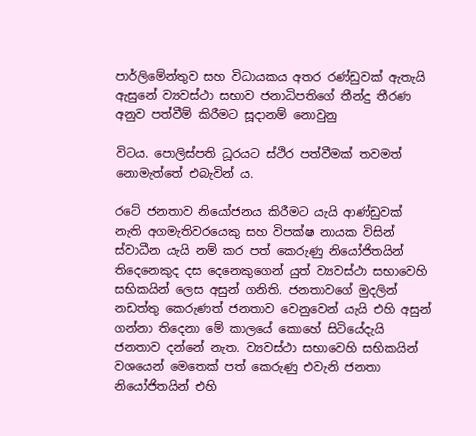පාර්ලිමේන්තුව සහ විධායකය අතර රණ්ඩුවක් ඇතැයි ඇසුනේ ව්‍යවස්ථා සභාව ජනාධිපතිගේ තීන්දු තීරණ අනුව පත්වීම් කිරීමට සූදානම් නොවුනු

විටය. පොලිස්පති ධූරයට ස්ථිර පත්වීමක් තවමත් නොමැත්තේ එබැවින් ය.

රටේ ජනතාව නියෝජනය කිරීමට යැයි ආණ්ඩුවක් නැති අගමැතිවරයෙකු සහ විපක්ෂ නායක විසින් ස්වාධීන යැයි නම් කර පත් කෙරුණු නියෝජිතයින් තිදෙනෙකුද දස දෙනෙකුගෙන් යුත් ව්‍යවස්ථා සභාවෙහි සභිකයින් ලෙස අසුන් ගනිති. ජනතාවගේ මුදලින් නඩත්තු කෙරුණත් ජනතාව වෙනුවෙන් යැයි එහි අසුන් ගන්නා තිදෙනා මේ කාලයේ කොහේ සිටියේදැයි ජනතාව දන්නේ නැත. ව්‍යවස්ථා සභාවෙහි සභිකයින් වශයෙන් මෙතෙක් පත් කෙරුණු එවැනි ජනතා නියෝජිතයින් එහි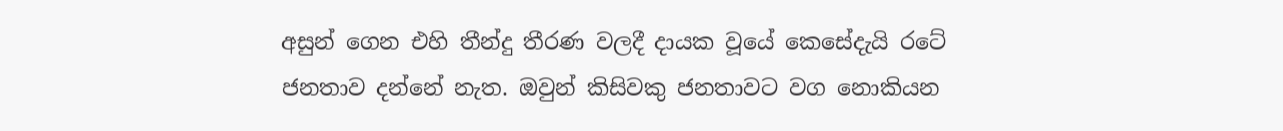අසුන් ගෙන එහි තීන්දු තීරණ වලදී දායක වූයේ කෙසේදැයි රටේ ජනතාව දන්නේ නැත. ඔවුන් කිසිවකු ජනතාවට වග නොකියන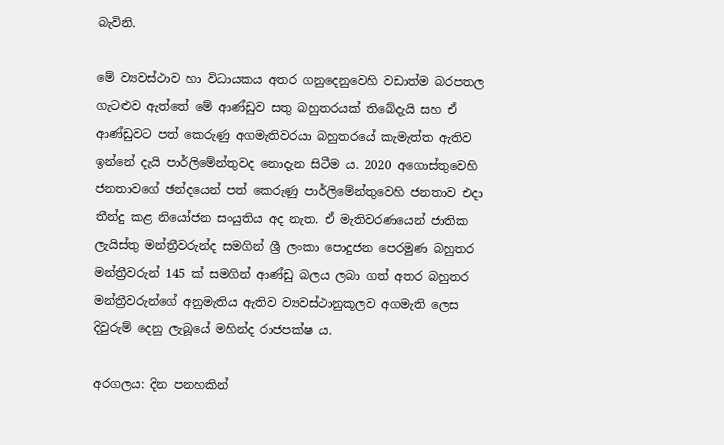බැවිනි.

මේ ව්‍යවස්ථාව හා විධායකය අතර ගනුදෙනුවෙහි වඩාත්ම බරපතල ගැටළුව ඇත්තේ මේ ආණ්ඩුව සතු බහුතරයක් තිබේදැයි සහ ඒ ආණ්ඩුවට පත් කෙරුණු අගමැතිවරයා බහුතරයේ කැමැත්ත ඇතිව ඉන්නේ දැයි පාර්ලිමේන්තුවද නොදැන සිටීම ය. 2020 අගොස්තුවෙහි ජනතාවගේ ඡන්දයෙන් පත් කෙරුණු පාර්ලිමේන්තුවෙහි ජනතාව එදා තීන්දු කළ නියෝජන සංයුතිය අද නැත. ඒ මැතිවරණයෙන් ජාතික ලැයිස්තු මන්ත්‍රීවරුන්ද සමගින් ශ්‍රී ලංකා පොදුජන පෙරමුණ බහුතර මන්ත්‍රීවරුන් 145 ක් සමගින් ආණ්ඩු බලය ලබා ගත් අතර බහුතර මන්ත්‍රීවරුන්ගේ අනුමැතිය ඇතිව ව්‍යවස්ථානුකූලව අගමැති ලෙස දිවුරුම් දෙනු ලැබූයේ මහින්ද රාජපක්ෂ ය.

අරගලය: දින පනහකින්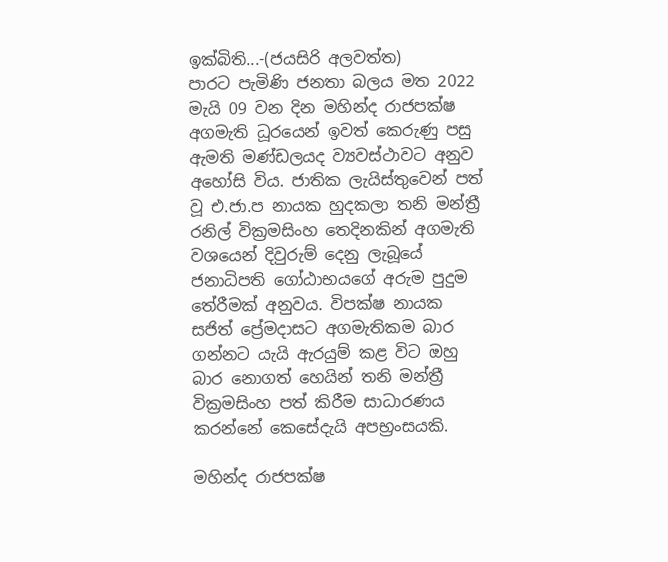ඉක්බිති...-(ජයසිරි අලවත්ත)
පාරට පැමිණි ජනතා බලය මත 2022 මැයි 09 වන දින මහින්ද රාජපක්ෂ අගමැති ධූරයෙන් ඉවත් කෙරුණු පසු ඇමති මණ්ඩලයද ව්‍යවස්ථාවට අනුව අහෝසි විය. ජාතික ලැයිස්තුවෙන් පත් වූ එ.ජා.ප නායක හුදකලා තනි මන්ත්‍රී රනිල් වික්‍රමසිංහ තෙදිනකින් අගමැති වශයෙන් දිවුරුම් දෙනු ලැබූයේ ජනාධිපති ගෝඨාභයගේ අරුම පුදුම තේරීමක් අනුවය. විපක්ෂ නායක සජිත් ප්‍රේමදාසට අගමැතිකම බාර ගන්නට යැයි ඇරයුම් කළ විට ඔහු බාර නොගත් හෙයින් තනි මන්ත්‍රී වික්‍රමසිංහ පත් කිරීම සාධාරණය කරන්නේ කෙසේදැයි අපභ්‍රංසයකි.

මහින්ද රාජපක්ෂ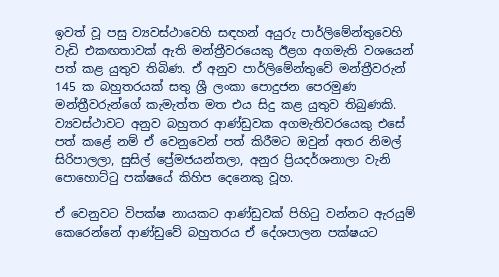ඉවත් වූ පසු ව්‍යවස්ථාවෙහි සඳහන් අයුරු පාර්ලිමේන්තුවෙහි වැඩි එකඟතාවක් ඇති මන්ත්‍රීවරයෙකු ඊළග අගමැති වශයෙන් පත් කළ යුතුව තිබිණ. ඒ අනුව පාර්ලිමේන්තුවේ මන්ත්‍රීවරුන් 145 ක බහුතරයක් සතු ශ්‍රී ලංකා පොදුජන පෙරමුණ මන්ත්‍රීවරුන්ගේ කැමැත්ත මත එය සිදු කළ යුතුව තිබුණකි. ව්‍යවස්ථාවට අනුව බහුතර ආණ්ඩුවක අගමැතිවරයෙකු එසේ පත් කළේ නම් ඒ වෙනුවෙන් පත් කිරීමට ඔවුන් අතර නිමල් සිරිපාලලා, සුසිල් ප්‍රේමජයන්තලා, අනුර ප්‍රියදර්ශනාලා වැනි පොහොට්ටු පක්ෂයේ කිහිප දෙනෙකු වූහ.

ඒ වෙනුවට විපක්ෂ නායකට ආණ්ඩුවක් පිහිටු වන්නට ඇරයුම් කෙරෙන්නේ ආණ්ඩුවේ බහුතරය ඒ දේශපාලන පක්ෂයට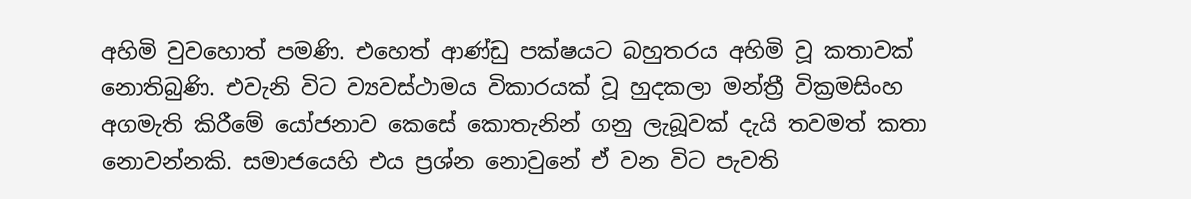අහිමි වුවහොත් පමණි. එහෙත් ආණ්ඩු පක්ෂයට බහුතරය අහිමි වූ කතාවක් නොතිබුණි. එවැනි විට ව්‍යවස්ථාමය විකාරයක් වූ හුදකලා මන්ත්‍රී වික්‍රමසිංහ අගමැති කිරීමේ යෝජනාව කෙසේ කොතැනින් ගනු ලැබූවක් දැයි තවමත් කතා නොවන්නකි. සමාජයෙහි එය ප්‍රශ්න නොවුනේ ඒ වන විට පැවති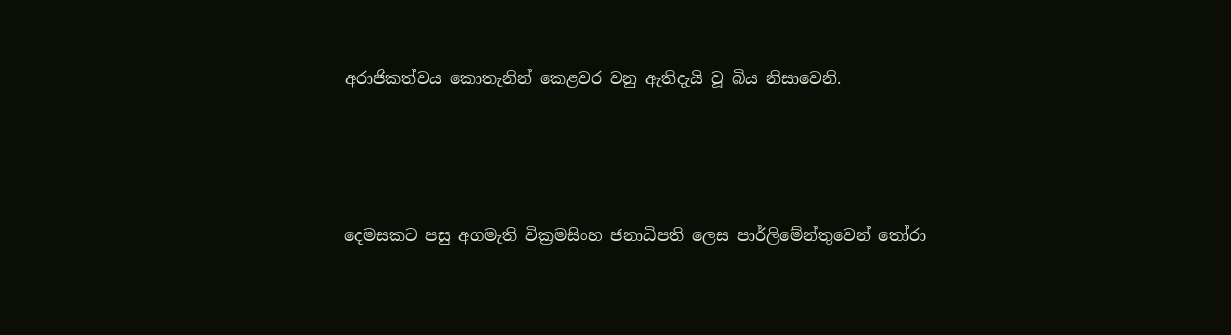අරාජිකත්වය කොතැනින් කෙළවර වනු ඇතිදැයි වූ බිය නිසාවෙනි.




දෙමසකට පසු අගමැති වික්‍රමසිංහ ජනාධිපති ලෙස පාර්ලිමේන්තුවෙන් තෝරා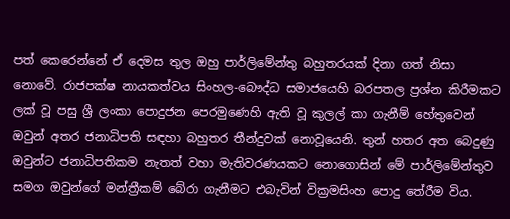පත් කෙරෙන්නේ ඒ දෙමස තුල ඔහු පාර්ලිමේන්තු බහුතරයක් දිනා ගත් නිසා නොවේ. රාජපක්ෂ නායකත්වය සිංහල-බෞද්ධ සමාජයෙහි බරපතල ප්‍රශ්න කිරීමකට ලක් වූ පසු ශ්‍රී ලංකා පොදුජන පෙරමුණෙහි ඇති වූ කුලල් කා ගැනීම් හේතුවෙන් ඔවුන් අතර ජනාධිපති සඳහා බහුතර තීන්දුවක් නොවූයෙනි. තුන් හතර අත බෙදුණු ඔවුන්ට ජනාධිපතිකම නැතත් වහා මැතිවරණයකට නොගොසින් මේ පාර්ලිමේන්තුව සමග ඔවුන්ගේ මන්ත්‍රීකම් බේරා ගැනීමට එබැවින් වික්‍රමසිංහ පොදු තේරීම විය.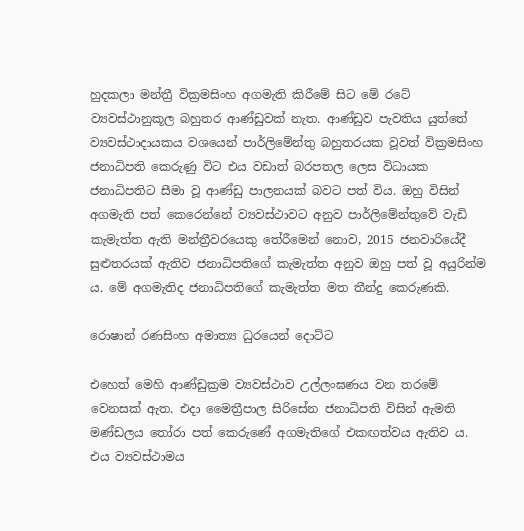හුදකලා මන්ත්‍රී වික්‍රමසිංහ අගමැති කිරීමේ සිට මේ රටේ ව්‍යවස්ථානුකූල බහුතර ආණ්ඩුවක් නැත. ආණ්ඩුව පැවතිය යුත්තේ ව්‍යවස්ථාදායකය වශයෙන් පාර්ලිමේන්තු බහුතරයක වූවත් වික්‍රමසිංහ ජනාධිපති කෙරුණු විට එය වඩාත් බරපතල ලෙස විධායක ජනාධිපතිට සීමා වූ ආණ්ඩු පාලනයක් බවට පත් විය. ඔහු විසින් අගමැති පත් කෙරෙන්නේ ව්‍යවස්ථාවට අනුව පාර්ලිමේන්තුවේ වැඩි කැමැත්ත ඇති මන්ත්‍රීවරයෙකු තේරීමෙන් නොව, 2015 ජනවාරියේදී සුළුතරයක් ඇතිව ජනාධිපතිගේ කැමැත්ත අනුව ඔහු පත් වූ අයුරින්ම ය. මේ අගමැතිද ජනාධිපතිගේ කැමැත්ත මත තීන්දු කෙරුණකි.

රොෂාන් රණසිංහ අමාත්‍ය ධුරයෙන් දොට්ට

එහෙත් මෙහි ආණ්ඩුක්‍රම ව්‍යවස්ථාව උල්ලංඝණය වන තරමේ වෙනසක් ඇත. එදා මෛත්‍රීපාල සිරිසේන ජනාධිපති විසින් ඇමති මණ්ඩලය තෝරා පත් කෙරුණේ අගමැතිගේ එකඟත්වය ඇතිව ය. එය ව්‍යවස්ථාමය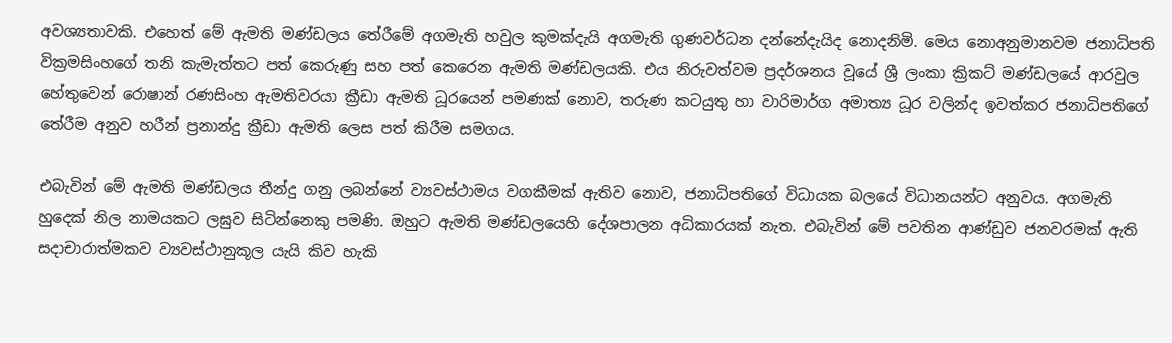අවශ්‍යතාවකි. එහෙත් මේ ඇමති මණ්ඩලය තේරීමේ අගමැති හවුල කුමක්දැයි අගමැති ගුණවර්ධන දන්නේදැයිද නොදනිමි. මෙය නොඅනුමානවම ජනාධිපති වික්‍රමසිංහගේ තනි කැමැත්තට පත් කෙරුණු සහ පත් කෙරෙන ඇමති මණ්ඩලයකි. එය නිරුවත්වම ප්‍රදර්ශනය වූයේ ශ්‍රී ලංකා ක්‍රිකට් මණ්ඩලයේ ආරවුල හේතුවෙන් රොෂාන් රණසිංහ ඇමතිවරයා ක්‍රීඩා ඇමති ධූරයෙන් පමණක් නොව, තරුණ කටයුතු හා වාරිමාර්ග අමාත්‍ය ධූර වලින්ද ඉවත්කර ජනාධිපතිගේ තේරීම අනුව හරීන් ප්‍රනාන්දු ක්‍රීඩා ඇමති ලෙස පත් කිරීම සමගය.

එබැවින් මේ ඇමති මණ්ඩලය තීන්දු ගනු ලබන්නේ ව්‍යවස්ථාමය වගකීමක් ඇතිව නොව, ජනාධිපතිගේ විධායක බලයේ විධානයන්ට අනුවය. අගමැති හුදෙක් නිල නාමයකට ලඝුව සිටින්නෙකු පමණි. ඔහුට ඇමති මණ්ඩලයෙහි දේශපාලන අධිකාරයක් නැත. එබැවින් මේ පවතින ආණ්ඩුව ජනවරමක් ඇති සදාචාරාත්මකව ව්‍යවස්ථානුකූල යැයි කිව හැකි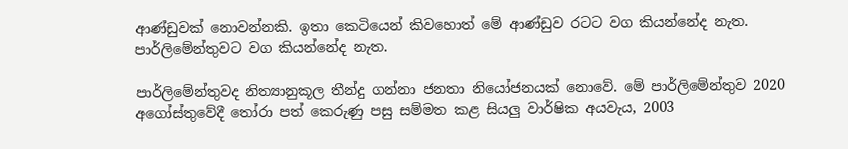ආණ්ඩුවක් නොවන්නකි. ඉතා කෙටියෙන් කිවහොත් මේ ආණ්ඩුව රටට වග කියන්නේද නැත. පාර්ලිමේන්තුවට වග කියන්නේද නැත.

පාර්ලිමේන්තුවද නිත්‍යානුකූල තීන්දු ගන්නා ජනතා නියෝජනයක් නොවේ. මේ පාර්ලිමේන්තුව 2020 අගෝස්තුවේදී තෝරා පත් කෙරුණු පසු සම්මත කළ සියලු වාර්ෂික අයවැය, 2003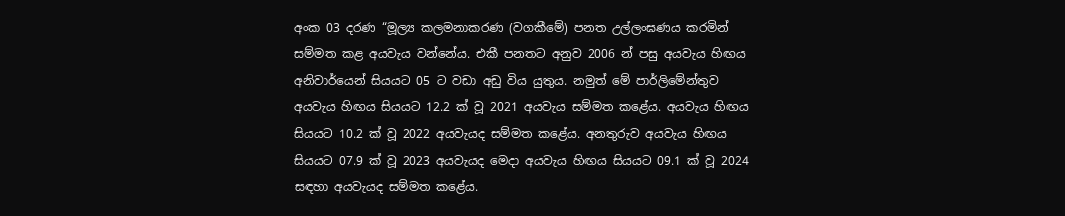අංක 03 දරණ “මූල්‍ය කලමනාකරණ (වගකීමේ) පනත උල්ලංඝණය කරමින් සම්මත කළ අයවැය වන්නේය. එකී පනතට අනුව 2006 න් පසු අයවැය හිඟය අනිවාර්යෙන් සියයට 05 ට වඩා අඩු විය යුතුය. නමුත් මේ පාර්ලිමේන්තුව අයවැය හිඟය සියයට 12.2 ක් වූ 2021 අයවැය සම්මත කළේය. අයවැය හිඟය සියයට 10.2 ක් වූ 2022 අයවැයද සම්මත කළේය. අනතුරුව අයවැය හිඟය සියයට 07.9 ක් වූ 2023 අයවැයද මෙදා අයවැය හිඟය සියයට 09.1 ක් වූ 2024 සඳහා අයවැයද සම්මත කළේය.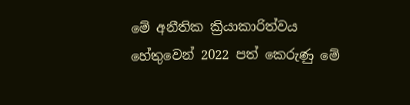මේ අනීතික ක්‍රියාකාරිත්වය හේතුවෙන් 2022 පත් කෙරුණු මේ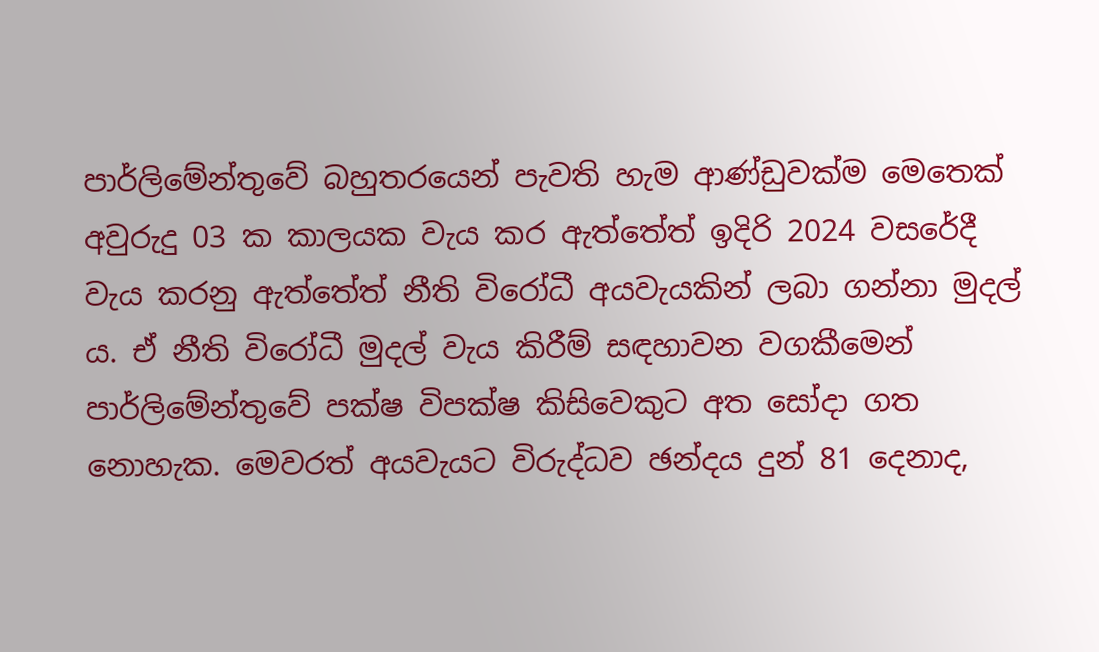පාර්ලිමේන්තුවේ බහුතරයෙන් පැවති හැම ආණ්ඩුවක්ම මෙතෙක් අවුරුදු 03 ක කාලයක වැය කර ඇත්තේත් ඉදිරි 2024 වසරේදී වැය කරනු ඇත්තේත් නීති විරෝධී අයවැයකින් ලබා ගන්නා මුදල් ය. ඒ නීති විරෝධී මුදල් වැය කිරීම් සඳහාවන වගකීමෙන් පාර්ලිමේන්තුවේ පක්ෂ විපක්ෂ කිසිවෙකුට අත සෝදා ගත නොහැක. මෙවරත් අයවැයට විරුද්ධව ඡන්දය දුන් 81 දෙනාද,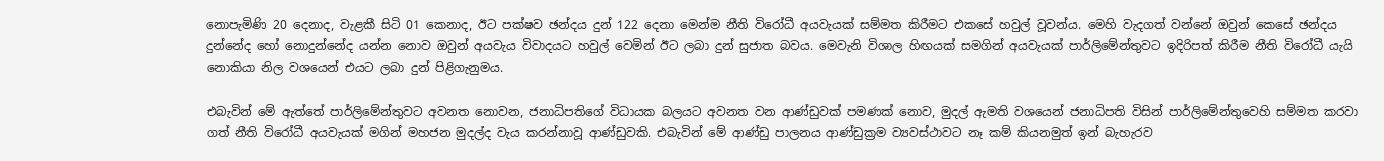නොපැමිණි 20 දෙනාද, වැළකී සිටි 01 කෙනාද, ඊට පක්ෂව ඡන්දය දුන් 122 දෙනා මෙන්ම නීති විරෝධී අයවැයක් සම්මත කිරීමට එකසේ හවුල් වූවන්ය. මෙහි වැදගත් වන්නේ ඔවුන් කෙසේ ඡන්දය දුන්නේද හෝ නොදුන්නේද යන්න නොව ඔවුන් අයවැය විවාදයට හවුල් වෙමින් ඊට ලබා දුන් සුජාත බවය. මෙවැනි විශාල හිඟයක් සමගින් අයවැයක් පාර්ලිමේන්තුවට ඉදිරිපත් කිරීම නීති විරෝධී යැයි නොකියා නිල වශයෙන් එයට ලබා දුන් පිළිගැනුමය.

එබැවින් මේ ඇත්තේ පාර්ලිමේන්තුවට අවනත නොවන, ජනාධිපතිගේ විධායක බලයට අවනත වන ආණ්ඩුවක් පමණක් නොව, මුදල් ඇමති වශයෙන් ජනාධිපති විසින් පාර්ලිමේන්තුවෙහි සම්මත කරවා ගත් නීති විරෝධී අයවැයක් මගින් මහජන මුදල්ද වැය කරන්නාවූ ආණ්ඩුවකි. එබැවින් මේ ආණ්ඩු පාලනය ආණ්ඩුක්‍රම ව්‍යවස්ථාවට නෑ කම් කියනමුත් ඉන් බැහැරව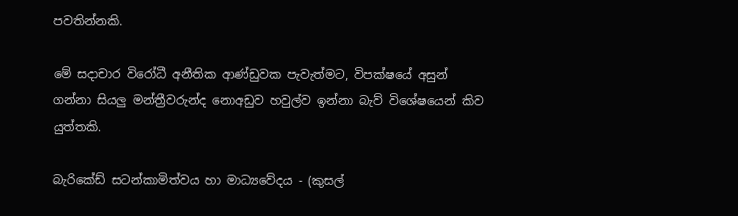පවතින්නකි.

මේ සදාචාර විරෝධී අනීතික ආණ්ඩුවක පැවැත්මට, විපක්ෂයේ අසුන් ගන්නා සියලු මන්ත්‍රීවරුන්ද නොඅඩුව හවුල්ව ඉන්නා බැව් විශේෂයෙන් කිව යුත්තකි.

බැරිකේඩ් සටන්කාමිත්වය හා මාධ්‍යවේදය - (කුසල්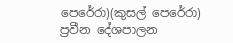පෙරේරා)(කුසල් පෙරේරා)
ප්‍රවීන දේශපාලන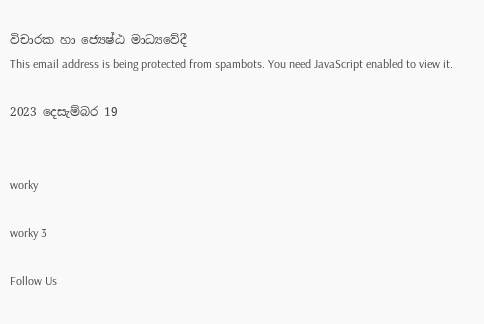විචාරක හා ජ්‍යෙෂ්ඨ මාධ්‍යවේදී
This email address is being protected from spambots. You need JavaScript enabled to view it.

2023 දෙසැම්බර 19


worky

worky 3

Follow Us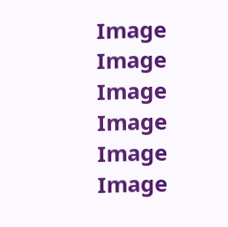Image
Image
Image
Image
Image
Image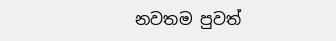නවතම පුවත්